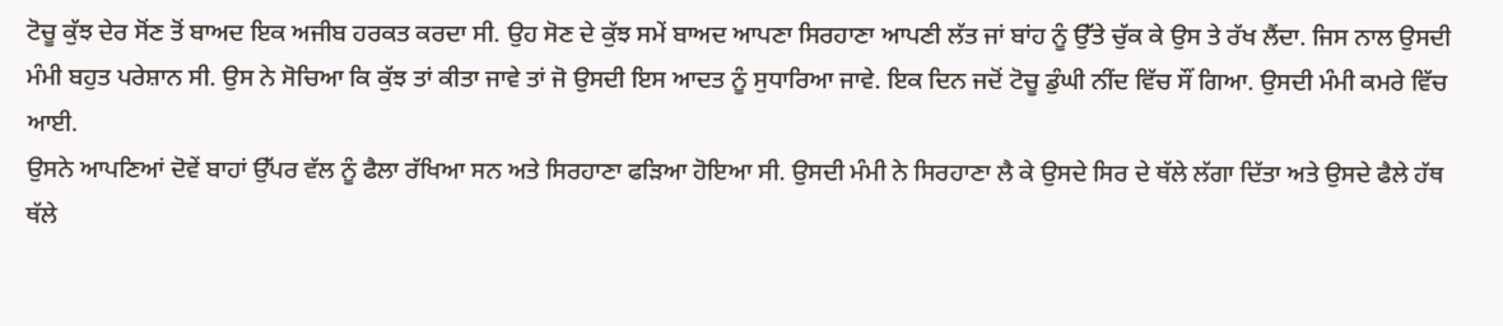ਟੋਚੂ ਕੁੱਝ ਦੇਰ ਸੋਂਣ ਤੋਂ ਬਾਅਦ ਇਕ ਅਜੀਬ ਹਰਕਤ ਕਰਦਾ ਸੀ. ਉਹ ਸੋਣ ਦੇ ਕੁੱਝ ਸਮੇਂ ਬਾਅਦ ਆਪਣਾ ਸਿਰਹਾਣਾ ਆਪਣੀ ਲੱਤ ਜਾਂ ਬਾਂਹ ਨੂੰ ਉੱਤੇ ਚੁੱਕ ਕੇ ਉਸ ਤੇ ਰੱਖ ਲੈਂਦਾ. ਜਿਸ ਨਾਲ ਉਸਦੀ ਮੰਮੀ ਬਹੁਤ ਪਰੇਸ਼ਾਨ ਸੀ. ਉਸ ਨੇ ਸੋਚਿਆ ਕਿ ਕੁੱਝ ਤਾਂ ਕੀਤਾ ਜਾਵੇ ਤਾਂ ਜੋ ਉਸਦੀ ਇਸ ਆਦਤ ਨੂੰ ਸੁਧਾਰਿਆ ਜਾਵੇ. ਇਕ ਦਿਨ ਜਦੋਂ ਟੋਚੂ ਡੁੰਘੀ ਨੀਂਦ ਵਿੱਚ ਸੌਂ ਗਿਆ. ਉਸਦੀ ਮੰਮੀ ਕਮਰੇ ਵਿੱਚ ਆਈ.
ਉਸਨੇ ਆਪਣਿਆਂ ਦੋਵੇਂ ਬਾਹਾਂ ਉੱਪਰ ਵੱਲ ਨੂੰ ਫੈਲਾ ਰੱਖਿਆ ਸਨ ਅਤੇ ਸਿਰਹਾਣਾ ਫੜਿਆ ਹੋਇਆ ਸੀ. ਉਸਦੀ ਮੰਮੀ ਨੇ ਸਿਰਹਾਣਾ ਲੈ ਕੇ ਉਸਦੇ ਸਿਰ ਦੇ ਥੱਲੇ ਲੱਗਾ ਦਿੱਤਾ ਅਤੇ ਉਸਦੇ ਫੈਲੇ ਹੱਥ ਥੱਲੇ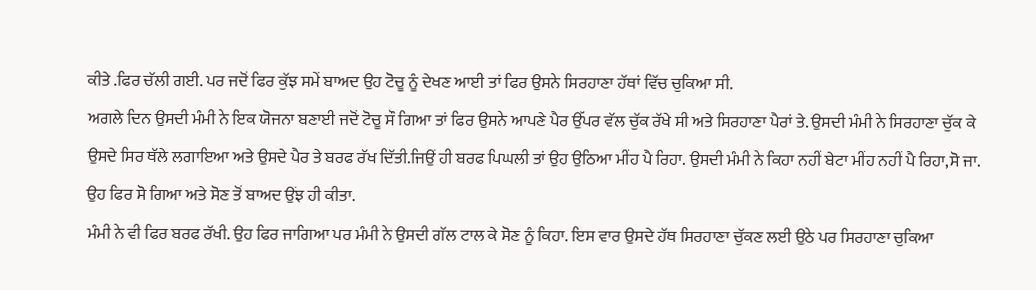ਕੀਤੇ .ਫਿਰ ਚੱਲੀ ਗਈ. ਪਰ ਜਦੋਂ ਫਿਰ ਕੁੱਝ ਸਮੇਂ ਬਾਅਦ ਉਹ ਟੋਚੂ ਨੂੰ ਦੇਖਣ ਆਈ ਤਾਂ ਫਿਰ ਉਸਨੇ ਸਿਰਹਾਣਾ ਹੱਥਾਂ ਵਿੱਚ ਚੁਕਿਆ ਸੀ.
ਅਗਲੇ ਦਿਨ ਉਸਦੀ ਮੰਮੀ ਨੇ ਇਕ ਯੋਜਨਾ ਬਣਾਈ ਜਦੋਂ ਟੋਚੂ ਸੌ ਗਿਆ ਤਾਂ ਫਿਰ ਉਸਨੇ ਆਪਣੇ ਪੈਰ ਉੱਪਰ ਵੱਲ ਚੁੱਕ ਰੱਖੇ ਸੀ ਅਤੇ ਸਿਰਹਾਣਾ ਪੈਰਾਂ ਤੇ. ਉਸਦੀ ਮੰਮੀ ਨੇ ਸਿਰਹਾਣਾ ਚੁੱਕ ਕੇ ਉਸਦੇ ਸਿਰ ਥੱਲੇ ਲਗਾਇਆ ਅਤੇ ਉਸਦੇ ਪੈਰ ਤੇ ਬਰਫ ਰੱਖ ਦਿੱਤੀ.ਜਿਉਂ ਹੀ ਬਰਫ ਪਿਘਲੀ ਤਾਂ ਉਹ ਉਠਿਆ ਮੀਂਹ ਪੈ ਰਿਹਾ. ਉਸਦੀ ਮੰਮੀ ਨੇ ਕਿਹਾ ਨਹੀਂ ਬੇਟਾ ਮੀਂਹ ਨਹੀਂ ਪੈ ਰਿਹਾ,ਸੋ ਜਾ. ਉਹ ਫਿਰ ਸੋ ਗਿਆ ਅਤੇ ਸੋਣ ਤੋਂ ਬਾਅਦ ਉਂਝ ਹੀ ਕੀਤਾ.
ਮੰਮੀ ਨੇ ਵੀ ਫਿਰ ਬਰਫ ਰੱਖੀ. ਉਹ ਫਿਰ ਜਾਗਿਆ ਪਰ ਮੰਮੀ ਨੇ ਉਸਦੀ ਗੱਲ ਟਾਲ ਕੇ ਸੋਣ ਨੂੰ ਕਿਹਾ. ਇਸ ਵਾਰ ਉਸਦੇ ਹੱਥ ਸਿਰਹਾਣਾ ਚੁੱਕਣ ਲਈ ਉਠੇ ਪਰ ਸਿਰਹਾਣਾ ਚੁਕਿਆ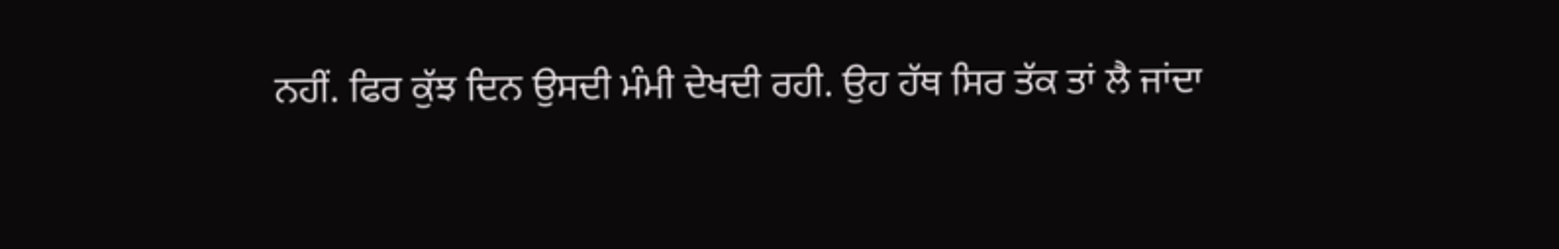ਨਹੀਂ. ਫਿਰ ਕੁੱਝ ਦਿਨ ਉਸਦੀ ਮੰਮੀ ਦੇਖਦੀ ਰਹੀ. ਉਹ ਹੱਥ ਸਿਰ ਤੱਕ ਤਾਂ ਲੈ ਜਾਂਦਾ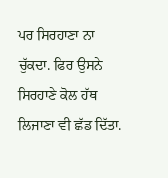ਪਰ ਸਿਰਹਾਣਾ ਨਾ ਚੁੱਕਦਾ. ਫਿਰ ਉਸਨੇ ਸਿਰਹਾਣੇ ਕੋਲ ਹੱਥ ਲਿਜਾਣਾ ਵੀ ਛੱਡ ਦਿੱਤਾ.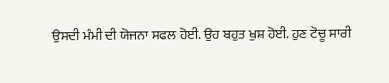ਉਸਦੀ ਮੰਮੀ ਦੀ ਯੋਜਨਾ ਸਫਲ ਹੋਈ. ਉਹ ਬਹੁਤ ਖੁਸ਼ ਹੋਈ. ਹੁਣ ਟੋਚੂ ਸਾਰੀ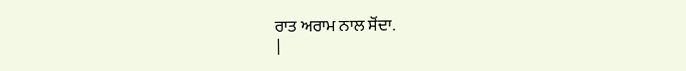ਰਾਤ ਅਰਾਮ ਨਾਲ ਸੋਂਦਾ.
|